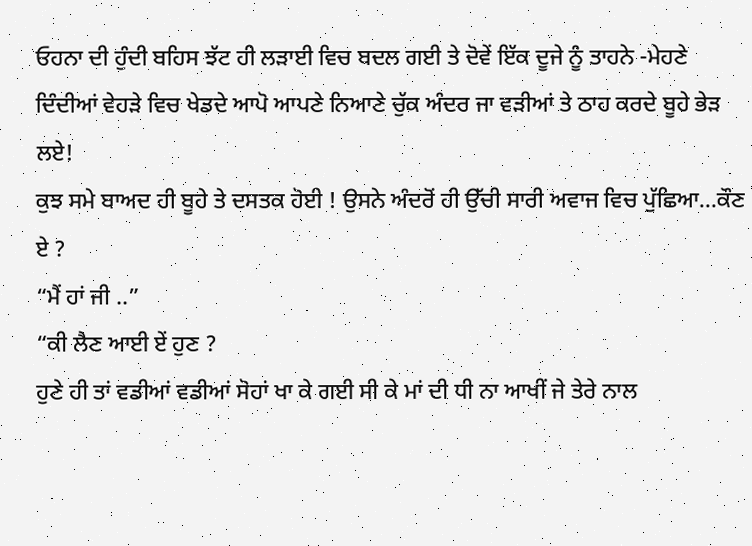ਓਹਨਾ ਦੀ ਹੁੰਦੀ ਬਹਿਸ ਝੱਟ ਹੀ ਲੜਾਈ ਵਿਚ ਬਦਲ ਗਈ ਤੇ ਦੋਵੇਂ ਇੱਕ ਦੂਜੇ ਨੂੰ ਤਾਹਨੇ -ਮੇਹਣੇ ਦਿੰਦੀਆਂ ਵੇਹੜੇ ਵਿਚ ਖੇਡਦੇ ਆਪੋ ਆਪਣੇ ਨਿਆਣੇ ਚੁੱਕ ਅੰਦਰ ਜਾ ਵੜੀਆਂ ਤੇ ਠਾਹ ਕਰਦੇ ਬੂਹੇ ਭੇੜ ਲਏ!
ਕੁਝ ਸਮੇ ਬਾਅਦ ਹੀ ਬੂਹੇ ਤੇ ਦਸਤਕ ਹੋਈ ! ਉਸਨੇ ਅੰਦਰੋਂ ਹੀ ਉੱਚੀ ਸਾਰੀ ਅਵਾਜ ਵਿਚ ਪੁੱਛਿਆ…ਕੌਣ ਏ ?
“ਮੈਂ ਹਾਂ ਜੀ ..”
“ਕੀ ਲੈਣ ਆਈ ਏਂ ਹੁਣ ?
ਹੁਣੇ ਹੀ ਤਾਂ ਵਡੀਆਂ ਵਡੀਆਂ ਸੋਹਾਂ ਖਾ ਕੇ ਗਈ ਸੀ ਕੇ ਮਾਂ ਦੀ ਧੀ ਨਾ ਆਖੀਂ ਜੇ ਤੇਰੇ ਨਾਲ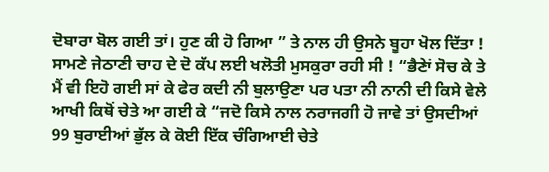ਦੋਬਾਰਾ ਬੋਲ ਗਈ ਤਾਂ। ਹੁਣ ਕੀ ਹੋ ਗਿਆ ” ਤੇ ਨਾਲ ਹੀ ਉਸਨੇ ਬੂਹਾ ਖੋਲ ਦਿੱਤਾ !
ਸਾਮਣੇ ਜੇਠਾਣੀ ਚਾਹ ਦੇ ਦੋ ਕੱਪ ਲਈ ਖਲੋਤੀ ਮੁਸਕੁਰਾ ਰਹੀ ਸੀ ! “ਭੈਣੇਾਂ ਸੋਚ ਕੇ ਤੇ ਮੈਂ ਵੀ ਇਹੋ ਗਈ ਸਾਂ ਕੇ ਫੇਰ ਕਦੀ ਨੀ ਬੁਲਾਉਣਾ ਪਰ ਪਤਾ ਨੀ ਨਾਨੀ ਦੀ ਕਿਸੇ ਵੇਲੇ ਆਖੀ ਕਿਥੋਂ ਚੇਤੇ ਆ ਗਈ ਕੇ “ਜਦੋ ਕਿਸੇ ਨਾਲ ਨਰਾਜਗੀ ਹੋ ਜਾਵੇ ਤਾਂ ਉਸਦੀਆਂ 99 ਬੁਰਾਈਆਂ ਭੁੱਲ ਕੇ ਕੋਈ ਇੱਕ ਚੰਗਿਆਈ ਚੇਤੇ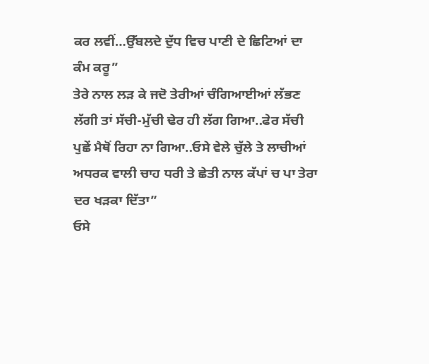ਕਰ ਲਵੀਂ…ਉੱਬਲਦੇ ਦੁੱਧ ਵਿਚ ਪਾਣੀ ਦੇ ਛਿਟਿਆਂ ਦਾ ਕੰਮ ਕਰੂ”
ਤੇਰੇ ਨਾਲ ਲੜ ਕੇ ਜਦੋ ਤੇਰੀਆਂ ਚੰਗਿਆਈਆਂ ਲੱਭਣ ਲੱਗੀ ਤਾਂ ਸੱਚੀ-ਮੁੱਚੀ ਢੇਰ ਹੀ ਲੱਗ ਗਿਆ..ਫੇਰ ਸੱਚੀ ਪੁਛੇਂ ਮੈਥੋਂ ਰਿਹਾ ਨਾ ਗਿਆ..ਓਸੇ ਵੇਲੇ ਚੁੱਲੇ ਤੇ ਲਾਚੀਆਂ ਅਧਰਕ ਵਾਲੀ ਚਾਹ ਧਰੀ ਤੇ ਛੇਤੀ ਨਾਲ ਕੱਪਾਂ ਚ ਪਾ ਤੇਰਾ ਦਰ ਖੜਕਾ ਦਿੱਤਾ”
ਓਸੇ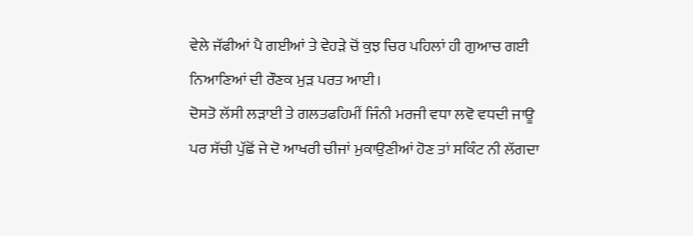ਵੇਲੇ ਜੱਫੀਆਂ ਪੈ ਗਈਆਂ ਤੇ ਵੇਹੜੇ ਚੋਂ ਕੁਝ ਚਿਰ ਪਹਿਲਾਂ ਹੀ ਗੁਆਚ ਗਈ ਨਿਆਣਿਆਂ ਦੀ ਰੌਣਕ ਮੁੜ ਪਰਤ ਆਈ।
ਦੋਸਤੋ ਲੱਸੀ ਲੜਾਈ ਤੇ ਗਲਤਫਹਿਮੀਂ ਜਿੰਨੀ ਮਰਜੀ ਵਧਾ ਲਵੋ ਵਧਦੀ ਜਾਊ ਪਰ ਸੱਚੀ ਪੁੱਛੋਂ ਜੇ ਦੋ ਆਖਰੀ ਚੀਜਾਂ ਮੁਕਾਉਣੀਆਂ ਹੋਣ ਤਾਂ ਸਕਿੰਟ ਨੀ ਲੱਗਦਾ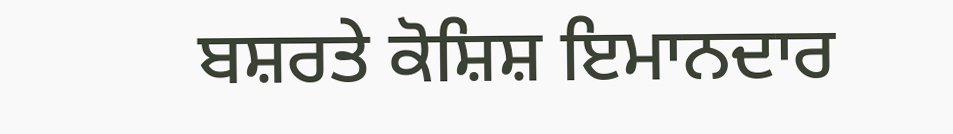ਬਸ਼ਰਤੇ ਕੋਸ਼ਿਸ਼ ਇਮਾਨਦਾਰ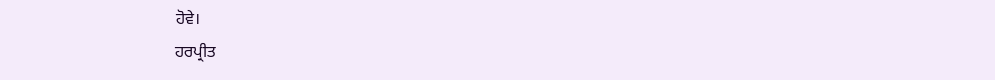ਹੋਵੇ।
ਹਰਪ੍ਰੀਤ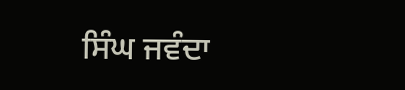ਸਿੰਘ ਜਵੰਦਾ